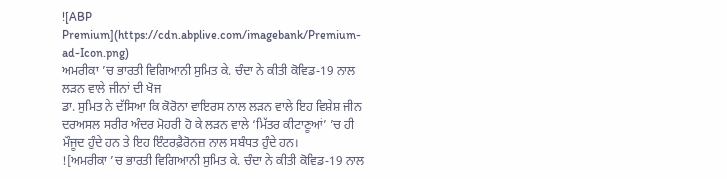![ABP Premium](https://cdn.abplive.com/imagebank/Premium-ad-Icon.png)
ਅਮਰੀਕਾ ’ਚ ਭਾਰਤੀ ਵਿਗਿਆਨੀ ਸੁਮਿਤ ਕੇ. ਚੰਦਾ ਨੇ ਕੀਤੀ ਕੋਵਿਡ-19 ਨਾਲ ਲੜਨ ਵਾਲੇ ਜੀਨਾਂ ਦੀ ਖੋਜ
ਡਾ. ਸੁਮਿਤ ਨੇ ਦੱਸਿਆ ਕਿ ਕੋਰੋਨਾ ਵਾਇਰਸ ਨਾਲ ਲੜਨ ਵਾਲੇ ਇਹ ਵਿਸ਼ੇਸ਼ ਜੀਨ ਦਰਅਸਲ ਸਰੀਰ ਅੰਦਰ ਮੋਹਰੀ ਹੋ ਕੇ ਲੜਨ ਵਾਲੇ ‘ਮਿੱਤਰ ਕੀਟਾਣੂਆਂ’ ’ਚ ਹੀ ਮੌਜੂਦ ਹੁੰਦੇ ਹਨ ਤੇ ਇਹ ਇੰਟਰਫ਼ੈਰੋਨਜ਼ ਨਾਲ ਸਬੰਧਤ ਹੁੰਦੇ ਹਨ।
![ਅਮਰੀਕਾ ’ਚ ਭਾਰਤੀ ਵਿਗਿਆਨੀ ਸੁਮਿਤ ਕੇ. ਚੰਦਾ ਨੇ ਕੀਤੀ ਕੋਵਿਡ-19 ਨਾਲ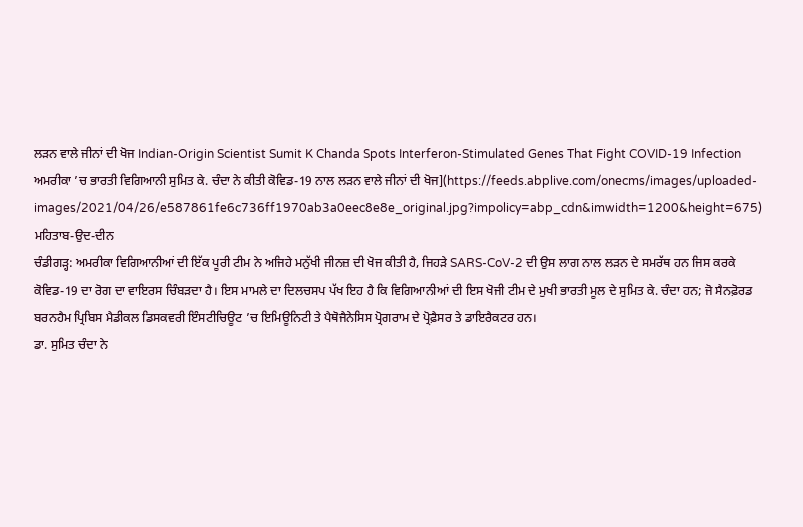ਲੜਨ ਵਾਲੇ ਜੀਨਾਂ ਦੀ ਖੋਜ Indian-Origin Scientist Sumit K Chanda Spots Interferon-Stimulated Genes That Fight COVID-19 Infection ਅਮਰੀਕਾ ’ਚ ਭਾਰਤੀ ਵਿਗਿਆਨੀ ਸੁਮਿਤ ਕੇ. ਚੰਦਾ ਨੇ ਕੀਤੀ ਕੋਵਿਡ-19 ਨਾਲ ਲੜਨ ਵਾਲੇ ਜੀਨਾਂ ਦੀ ਖੋਜ](https://feeds.abplive.com/onecms/images/uploaded-images/2021/04/26/e587861fe6c736ff1970ab3a0eec8e8e_original.jpg?impolicy=abp_cdn&imwidth=1200&height=675)
ਮਹਿਤਾਬ-ਉਦ-ਦੀਨ
ਚੰਡੀਗੜ੍ਹ: ਅਮਰੀਕਾ ਵਿਗਿਆਨੀਆਂ ਦੀ ਇੱਕ ਪੂਰੀ ਟੀਮ ਨੇ ਅਜਿਹੇ ਮਨੁੱਖੀ ਜੀਨਜ਼ ਦੀ ਖੋਜ ਕੀਤੀ ਹੈ, ਜਿਹੜੇ SARS-CoV-2 ਦੀ ਉਸ ਲਾਗ ਨਾਲ ਲੜਨ ਦੇ ਸਮਰੱਥ ਹਨ ਜਿਸ ਕਰਕੇ ਕੋਵਿਡ-19 ਦਾ ਰੋਗ ਦਾ ਵਾਇਰਸ ਚਿੰਬੜਦਾ ਹੈ। ਇਸ ਮਾਮਲੇ ਦਾ ਦਿਲਚਸਪ ਪੱਖ ਇਹ ਹੈ ਕਿ ਵਿਗਿਆਨੀਆਂ ਦੀ ਇਸ ਖੋਜੀ ਟੀਮ ਦੇ ਮੁਖੀ ਭਾਰਤੀ ਮੂਲ ਦੇ ਸੁਮਿਤ ਕੇ. ਚੰਦਾ ਹਨ; ਜੋ ਸੈਨਫ਼ੋਰਡ ਬਰਨਹੈਮ ਪ੍ਰਿਬਿਸ ਮੈਡੀਕਲ ਡਿਸਕਵਰੀ ਇੰਸਟੀਚਿਊਟ ’ਚ ਇਮਿਊਨਿਟੀ ਤੇ ਪੈਥੋਜੈਨੇਸਿਸ ਪ੍ਰੋਗਰਾਮ ਦੇ ਪ੍ਰੋਫ਼ੈਸਰ ਤੇ ਡਾਇਰੈਕਟਰ ਹਨ।
ਡਾ. ਸੁਮਿਤ ਚੰਦਾ ਨੇ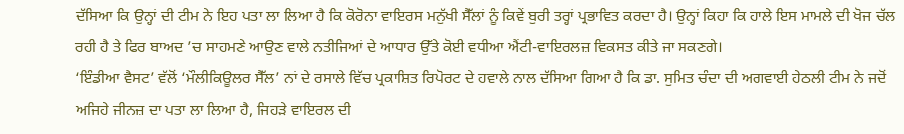ਦੱਸਿਆ ਕਿ ਉਨ੍ਹਾਂ ਦੀ ਟੀਮ ਨੇ ਇਹ ਪਤਾ ਲਾ ਲਿਆ ਹੈ ਕਿ ਕੋਰੋਨਾ ਵਾਇਰਸ ਮਨੁੱਖੀ ਸੈੱਲਾਂ ਨੂੰ ਕਿਵੇਂ ਬੁਰੀ ਤਰ੍ਹਾਂ ਪ੍ਰਭਾਵਿਤ ਕਰਦਾ ਹੈ। ਉਨ੍ਹਾਂ ਕਿਹਾ ਕਿ ਹਾਲੇ ਇਸ ਮਾਮਲੇ ਦੀ ਖੋਜ ਚੱਲ ਰਹੀ ਹੈ ਤੇ ਫਿਰ ਬਾਅਦ ’ਚ ਸਾਹਮਣੇ ਆਉਣ ਵਾਲੇ ਨਤੀਜਿਆਂ ਦੇ ਆਧਾਰ ਉੱਤੇ ਕੋਈ ਵਧੀਆ ਐਂਟੀ-ਵਾਇਰਲਜ਼ ਵਿਕਸਤ ਕੀਤੇ ਜਾ ਸਕਣਗੇ।
‘ਇੰਡੀਆ ਵੈਸਟ’ ਵੱਲੋਂ ‘ਮੌਲੀਕਿਊਲਰ ਸੈੱਲ’ ਨਾਂ ਦੇ ਰਸਾਲੇ ਵਿੱਚ ਪ੍ਰਕਾਸ਼ਿਤ ਰਿਪੋਰਟ ਦੇ ਹਵਾਲੇ ਨਾਲ ਦੱਸਿਆ ਗਿਆ ਹੈ ਕਿ ਡਾ. ਸੁਮਿਤ ਚੰਦਾ ਦੀ ਅਗਵਾਈ ਹੇਠਲੀ ਟੀਮ ਨੇ ਜਦੋਂ ਅਜਿਹੇ ਜੀਨਜ਼ ਦਾ ਪਤਾ ਲਾ ਲਿਆ ਹੈ, ਜਿਹੜੇ ਵਾਇਰਲ ਦੀ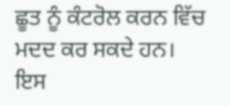ਛੂਤ ਨੂੰ ਕੰਟਰੋਲ ਕਰਨ ਵਿੱਚ ਮਦਦ ਕਰ ਸਕਦੇ ਹਨ। ਇਸ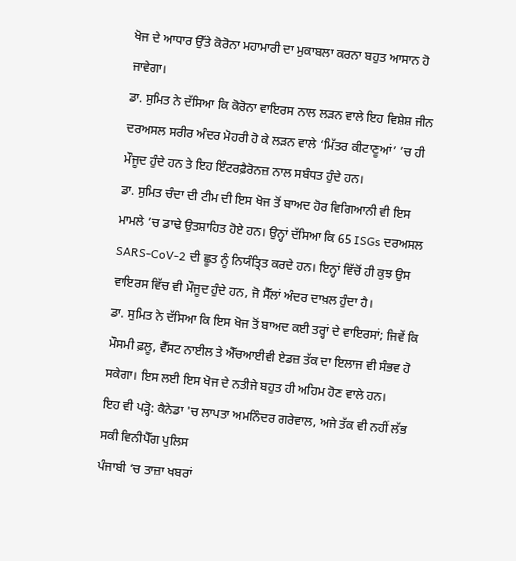ਖੋਜ ਦੇ ਆਧਾਰ ਉੱਤੇ ਕੋਰੋਨਾ ਮਹਾਮਾਰੀ ਦਾ ਮੁਕਾਬਲਾ ਕਰਨਾ ਬਹੁਤ ਆਸਾਨ ਹੋ ਜਾਵੇਗਾ।
ਡਾ. ਸੁਮਿਤ ਨੇ ਦੱਸਿਆ ਕਿ ਕੋਰੋਨਾ ਵਾਇਰਸ ਨਾਲ ਲੜਨ ਵਾਲੇ ਇਹ ਵਿਸ਼ੇਸ਼ ਜੀਨ ਦਰਅਸਲ ਸਰੀਰ ਅੰਦਰ ਮੋਹਰੀ ਹੋ ਕੇ ਲੜਨ ਵਾਲੇ ‘ਮਿੱਤਰ ਕੀਟਾਣੂਆਂ’ ’ਚ ਹੀ ਮੌਜੂਦ ਹੁੰਦੇ ਹਨ ਤੇ ਇਹ ਇੰਟਰਫ਼ੈਰੋਨਜ਼ ਨਾਲ ਸਬੰਧਤ ਹੁੰਦੇ ਹਨ।
ਡਾ. ਸੁਮਿਤ ਚੰਦਾ ਦੀ ਟੀਮ ਦੀ ਇਸ ਖੋਜ ਤੋਂ ਬਾਅਦ ਹੋਰ ਵਿਗਿਆਨੀ ਵੀ ਇਸ ਮਾਮਲੇ ’ਚ ਡਾਢੇ ਉਤਸ਼ਾਹਿਤ ਹੋਏ ਹਨ। ਉਨ੍ਹਾਂ ਦੱਸਿਆ ਕਿ 65 ISGs ਦਰਅਸਲ SARS-CoV-2 ਦੀ ਛੂਤ ਨੂੰ ਨਿਯੰਤ੍ਰਿਤ ਕਰਦੇ ਹਨ। ਇਨ੍ਹਾਂ ਵਿੱਚੋਂ ਹੀ ਕੁਝ ਉਸ ਵਾਇਰਸ ਵਿੱਚ ਵੀ ਮੌਜੂਦ ਹੁੰਦੇ ਹਨ, ਜੋ ਸੈੱਲਾਂ ਅੰਦਰ ਦਾਖ਼ਲ ਹੁੰਦਾ ਹੈ।
ਡਾ. ਸੁਮਿਤ ਨੇ ਦੱਸਿਆ ਕਿ ਇਸ ਖੋਜ ਤੋਂ ਬਾਅਦ ਕਈ ਤਰ੍ਹਾਂ ਦੇ ਵਾਇਰਸਾਂ; ਜਿਵੇਂ ਕਿ ਮੌਸਮੀ ਫ਼ਲੂ, ਵੈੱਸਟ ਨਾਈਲ ਤੇ ਐੱਚਆਈਵੀ ਏਡਜ਼ ਤੱਕ ਦਾ ਇਲਾਜ ਵੀ ਸੰਭਵ ਹੋ ਸਕੇਗਾ। ਇਸ ਲਈ ਇਸ ਖੋਜ ਦੇ ਨਤੀਜੇ ਬਹੁਤ ਹੀ ਅਹਿਮ ਹੋਣ ਵਾਲੇ ਹਨ।
ਇਹ ਵੀ ਪੜ੍ਹੋ: ਕੈਨੇਡਾ 'ਚ ਲਾਪਤਾ ਅਮਨਿੰਦਰ ਗਰੇਵਾਲ, ਅਜੇ ਤੱਕ ਵੀ ਨਹੀਂ ਲੱਭ ਸਕੀ ਵਿਨੀਪੈੱਗ ਪੁਲਿਸ
ਪੰਜਾਬੀ ‘ਚ ਤਾਜ਼ਾ ਖਬਰਾਂ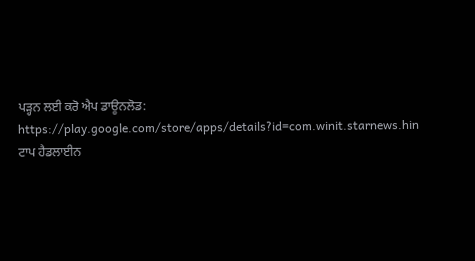ਪੜ੍ਹਨ ਲਈ ਕਰੋ ਐਪ ਡਾਊਨਲੋਡ:
https://play.google.com/store/apps/details?id=com.winit.starnews.hin
ਟਾਪ ਹੈਡਲਾਈਨ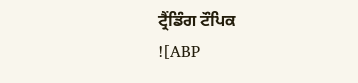ਟ੍ਰੈਂਡਿੰਗ ਟੌਪਿਕ
![ABP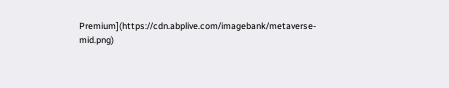Premium](https://cdn.abplive.com/imagebank/metaverse-mid.png)